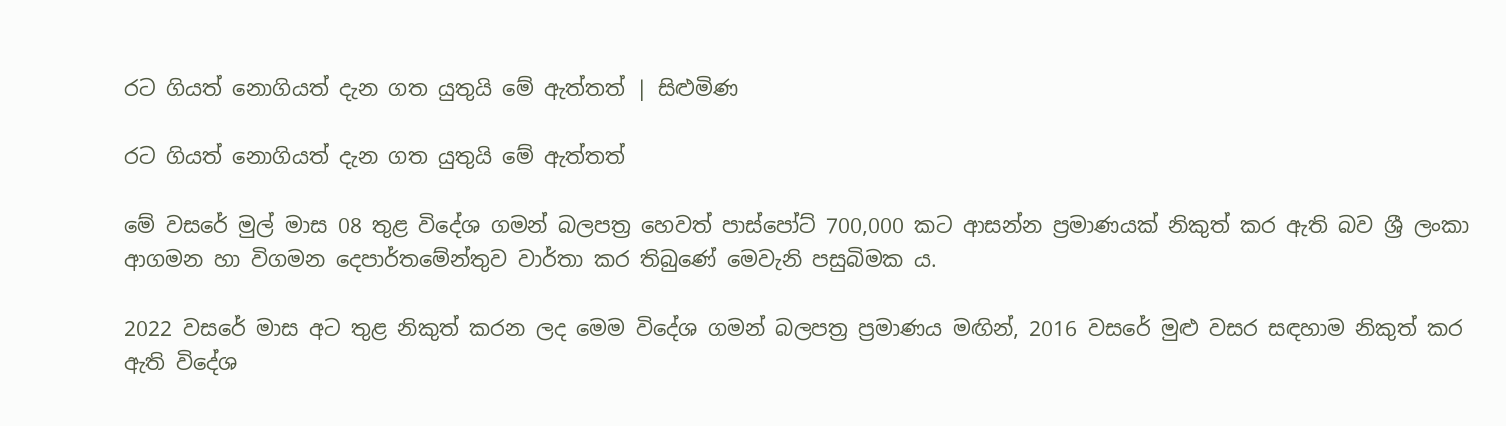රට ගියත් නොගියත් දැන ගත යුතුයි මේ ඇත්තත් | සිළුමිණ

රට ගියත් නොගියත් දැන ගත යුතුයි මේ ඇත්තත්

මේ වසරේ මුල් මාස 08 තුළ විදේශ ගමන් බලපත්‍ර හෙවත් පාස්පෝට් 700,000 කට ආසන්න ප්‍රමාණයක් නිකුත් කර ඇති බව ශ්‍රී ලංකා ආගමන හා විගමන දෙපාර්තමේන්තුව වාර්තා කර තිබුණේ මෙවැනි පසුබිමක ය.

2022 වසරේ මාස අට තුළ නිකුත් කරන ලද මෙම විදේශ ගමන් බලපත්‍ර ප්‍රමාණය මඟින්, 2016 වසරේ මුළු වසර සඳහාම නිකුත් කර ඇති විදේශ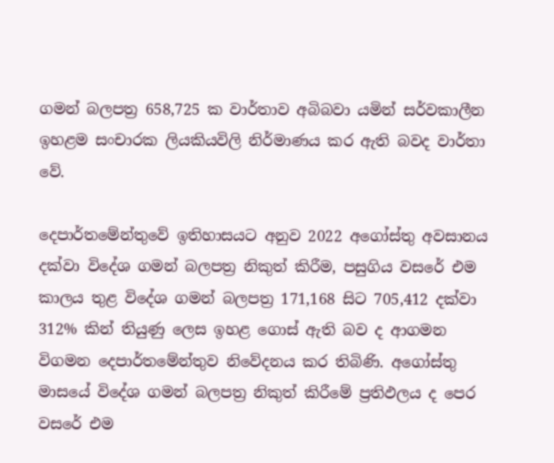ගමන් බලපත්‍ර 658,725 ක වාර්තාව අබිබවා යමින් සර්වකාලීන ඉහළම සංචාරක ලියකියවිලි නිර්මාණය කර ඇති බවද වාර්තා වේ.

දෙපාර්තමේන්තුවේ ඉතිහාසයට අනුව 2022 අගෝස්තු අවසානය දක්වා විදේශ ගමන් බලපත්‍ර නිකුත් කිරීම, පසුගිය වසරේ එම කාලය තුළ විදේශ ගමන් බලපත්‍ර 171,168 සිට 705,412 දක්වා 312% කින් තියුණු ලෙස ඉහළ ගොස් ඇති බව ද ආගමන විගමන දෙපාර්තමේන්තුව නිවේදනය කර තිබිණි. අගෝස්තු මාසයේ විදේශ ගමන් බලපත්‍ර නිකුත් කිරීමේ ප්‍රතිඵලය ද පෙර වසරේ එම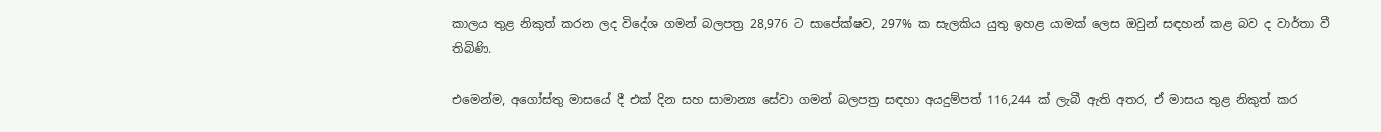කාලය තුළ නිකුත් කරන ලද විදේශ ගමන් බලපත්‍ර 28,976 ට සාපේක්ෂව, 297% ක සැලකිය යුතු ඉහළ යාමක් ලෙස ඔවුන් සඳහන් කළ බව ද වාර්තා වී තිබිණි.

එමෙන්ම, අගෝස්තු මාසයේ දී එක් දින සහ සාමාන්‍ය සේවා ගමන් බලපත්‍ර සඳහා අයදුම්පත් 116,244 ක් ලැබී ඇති අතර, ඒ මාසය තුළ නිකුත් කර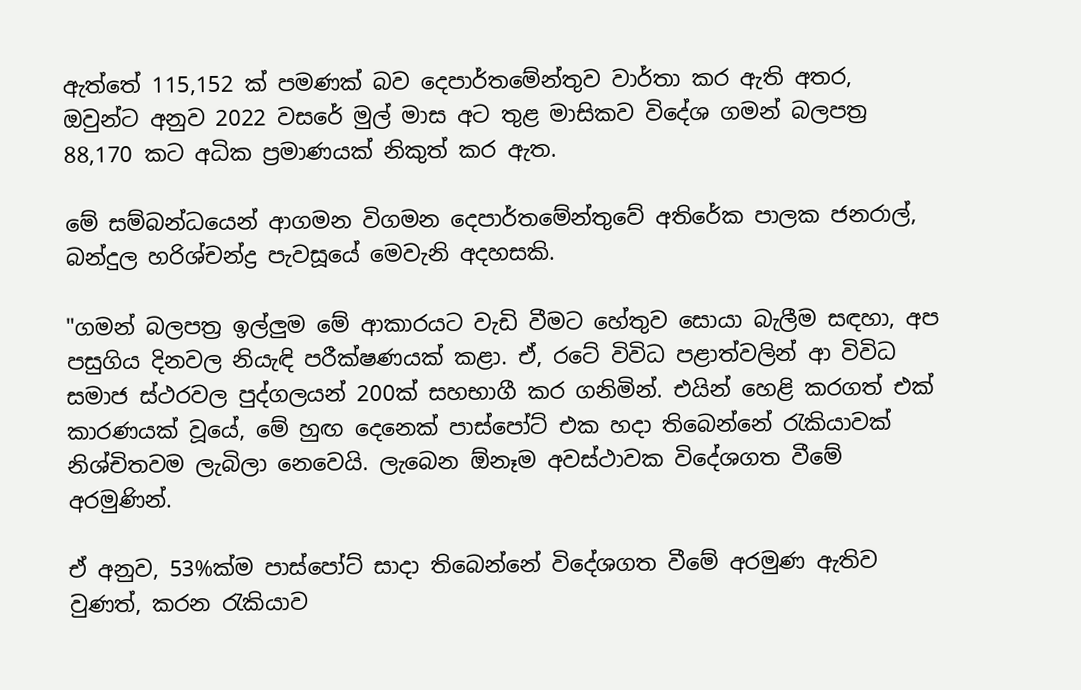ඇත්තේ 115,152 ක් පමණක් බව දෙපාර්තමේන්තුව වාර්තා කර ඇති අතර, ඔවුන්ට අනුව 2022 වසරේ මුල් මාස අට තුළ මාසිකව විදේශ ගමන් බලපත්‍ර 88,170 කට අධික ප්‍රමාණයක් නිකුත් කර ඇත.

මේ සම්බන්ධයෙන් ආගමන විගමන දෙපාර්තමේන්තුවේ අතිරේක පාලක ජනරාල්, බන්දුල හරිශ්චන්ද්‍ර පැවසූයේ මෙවැනි අදහසකි.

"ගමන් බලපත්‍ර ඉල්ලුම මේ ආකාරයට වැඩි වීමට හේතුව සොයා බැලීම සඳහා, අප පසුගිය දිනවල නියැඳි පරීක්ෂණයක් කළා. ඒ, රටේ විවිධ පළාත්වලින් ආ විවිධ සමාජ ස්ථරවල පුද්ගලයන් 200ක් සහභාගී කර ගනිමින්. එයින් හෙළි කරගත් එක් කාරණයක් වූයේ, මේ හුඟ දෙනෙක් පාස්පෝට් එක හදා තිබෙන්නේ රැකියාවක් නිශ්චිතවම ලැබිලා නෙවෙයි. ලැබෙන ඕනෑම අවස්ථාවක විදේශගත වීමේ අරමුණින්.

ඒ අනුව, 53%ක්ම පාස්පෝට් සාදා තිබෙන්නේ විදේශගත වීමේ අරමුණ ඇතිව වුණත්, කරන රැකියාව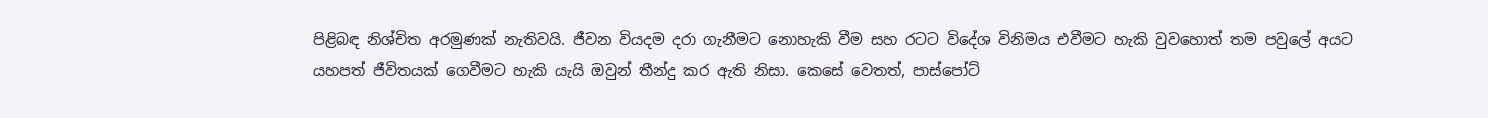පිළිබඳ නිශ්චිත අරමුණක් නැතිවයි. ජීවන වියදම දරා ගැනීමට නොහැකි වීම සහ රටට විදේශ විනිමය එවීමට හැකි වුවහොත් තම පවුලේ අයට යහපත් ජීවිතයක් ගෙවීමට හැකි යැයි ඔවුන් තීන්දු කර ඇති නිසා. කෙසේ වෙතත්, පාස්පෝට්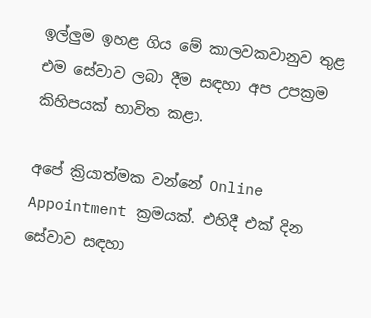ඉල්ලුම ඉහළ ගිය මේ කාලවකවානුව තුළ එම සේවාව ලබා දීම සඳහා අප උපක්‍රම කිහිපයක් භාවිත කළා.

අපේ ක්‍රියාත්මක වන්නේ Online Appointment ක්‍රමයක්. එහිදී එක් දින සේවාව සඳහා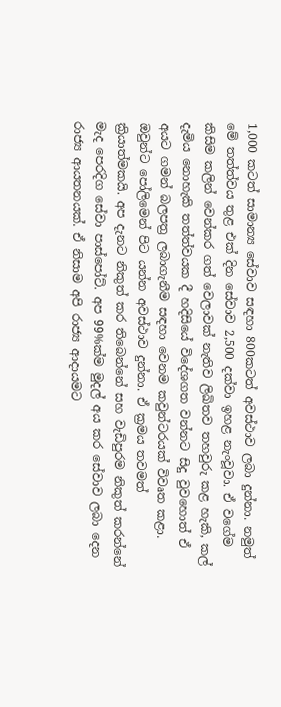1,000 කටත් සාමාන්‍ය සේවාව සඳහා 800කටත් අවස්ථාව ලබා දුන්නා. නමුත් මේ තත්ත්වය තුළ එක් දින සේවාව 2,500 දක්වා ඉහළ නැංවූවා. ඒ වගේම කිසිම කලින් වෙන්කර ගත් වෙලාවක් නැතිව ලිඛිතව තහවුරු කළ හැකි, කල් දැමිය නොහැකි තත්ත්වයක දී හදිසියේ විදේශගත වන්නට සිදු වුවහොත් ඒ අයට ගමන් බලපත්‍ර ලබාගැනීම සඳහා වෙනම කවුන්ටරයක් විවෘත කළා. ඔවුන්ට පෝලිමෙන් පිට යන්න අවස්ථාව දුන්නා. ඒ ක්‍රමය තවමත් ක්‍රියාත්මකයි. අප දැනට නිකුත් කර තිබෙන්නේ සහ වැඩිපුරම නිකුත් කරන්නේ මැද පෙරදිග සේවා පාස්පෝට්. අප 99%ක්ම මුදල් අය කර සේවාව ලබා දෙන රාජ්‍ය ආයතනයක්. ඒ නිසාම අපි රාජ්‍ය ආදායමට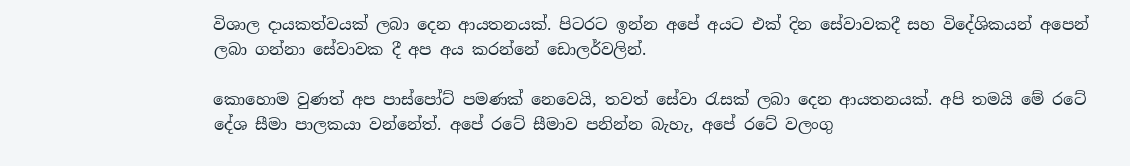විශාල දායකත්වයක් ලබා දෙන ආයතනයක්. පිටරට ඉන්න අපේ අයට එක් දින සේවාවකදී සහ විදේශිකයන් අපෙන් ලබා ගන්නා සේවාවක දී අප අය කරන්නේ ඩොලර්වලින්.

කොහොම වුණත් අප පාස්පෝට් පමණක් නෙවෙයි, තවත් සේවා රැසක් ලබා දෙන ආයතනයක්. අපි තමයි මේ රටේ දේශ සීමා පාලකයා වන්නේත්. අපේ රටේ සීමාව පනින්න බැහැ, අපේ රටේ වලංගු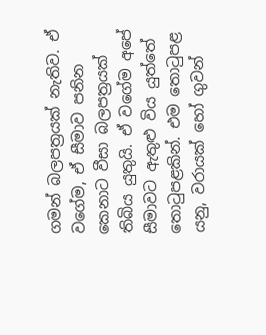ගමන් බලපත්‍රයක් නැතිව. ඒ වගේම, ඒ සීමාව පනින කෙනාට වීසා බලපත්‍රයක් තිබිය යුතුයි. ඒ වගේම අපේ සීමාවට ඇතුළු විය යුත්තේ තොටුපළකින්. එම තොටුපළ යනු, වරායක් හෝ ගුවන්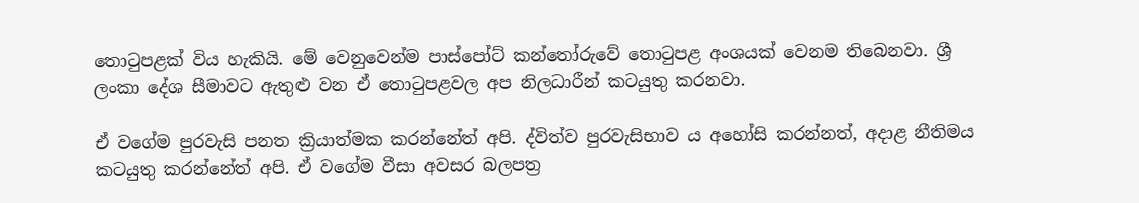තොටුපළක් විය හැකියි. මේ වෙනුවෙන්ම පාස්පෝට් කන්තෝරුවේ තොටුපළ අංශයක් වෙනම තිබෙනවා. ශ්‍රී ලංකා දේශ සීමාවට ඇතුළු වන ඒ තොටුපළවල අප නිලධාරීන් කටයුතු කරනවා.

ඒ වගේම පුරවැසි පනත ක්‍රියාත්මක කරන්නේත් අපි. ද්විත්ව පුරවැසිභාව ය අහෝසි කරන්නත්, අදාළ නීතිමය කටයුතු කරන්නේත් අපි. ඒ වගේම වීසා අවසර බලපත්‍ර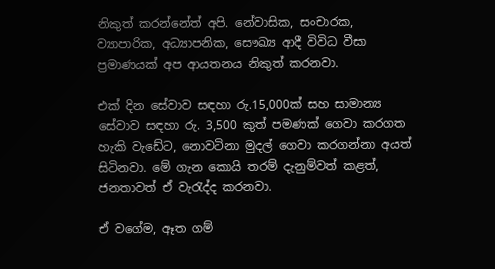නිකුත් කරන්නේත් අපි. නේවාසික, සංචාරක, ව්‍යාපාරික, අධ්‍යාපනික, සෞඛ්‍ය ආදී විවිධ වීසා ප්‍රමාණයක් අප ආයතනය නිකුත් කරනවා.

එක් දින සේවාව සඳහා රු.15,000ක් සහ සාමාන්‍ය සේවාව සඳහා රු. 3,500 කුත් පමණක් ගෙවා කරගත හැකි වැඩේට, නොවටිනා මුදල් ගෙවා කරගන්නා අයත් සිටිනවා. මේ ගැන කොයි තරම් දැනුම්වත් කළත්, ජනතාවත් ඒ වැරැද්ද කරනවා.

ඒ වගේම, ඈත ගම්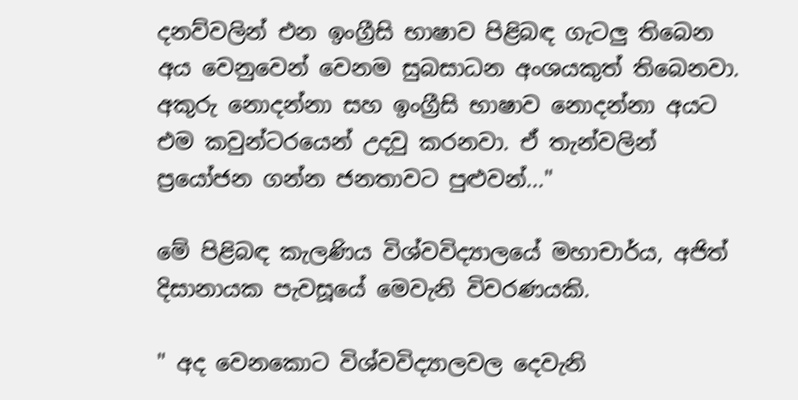දනව්වලින් එන ඉංග්‍රීසි භාෂාව පිළිබඳ ගැටලු තිබෙන අය වෙනුවෙන් වෙනම සුබසාධන අංශයකුත් තිබෙනවා. අකුරු නොදන්නා සහ ඉංග්‍රීසි භාෂාව නොදන්නා අයට එම කවුන්ටරයෙන් උදවු කරනවා. ඒ තැන්වලින් ප්‍රයෝජන ගන්න ජනතාවට පුළුවන්..."

මේ පිළිබඳ කැලණිය විශ්වවිද්‍යාලයේ මහාචාර්ය, අජිත් දිසානායක පැවසූයේ මෙවැනි විවරණයකි.

" අද වෙනකොට විශ්වවිද්‍යාලවල දෙවැනි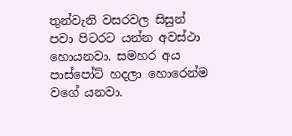තුන්වැනි වසරවල සිසුන් පවා පිටරට යන්න අවස්ථා හොයනවා. සමහර අය පාස්පෝට් හදලා හොරෙන්ම වගේ යනවා.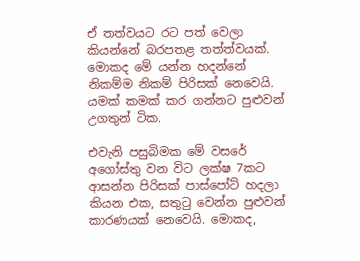ඒ තත්වයට රට පත් වෙලා කියන්නේ බරපතළ තත්ත්වයක්. මොකද මේ යන්න හදන්නේ නිකම්ම නිකම් පිරිසක් නෙවෙයි. යමක් කමක් කර ගන්නට පුළුවන් උගතුන් ටික.

එවැනි පසුබිමක මේ වසරේ අගෝස්තු වන විට ලක්ෂ 7කට ආසන්න පිරිසක් පාස්පෝට් හදලා කියන එක, සතුටු වෙන්න පුළුවන් කාරණයක් නෙවෙයි. මොකද,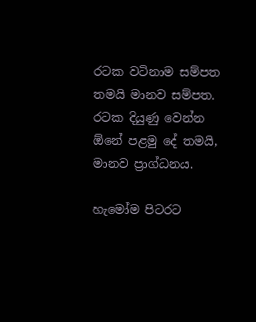රටක වටිනාම සම්පත තමයි මානව සම්පත. රටක දියුණු වෙන්න ඕනේ පළමු දේ තමයි, මානව ප්‍රාග්ධනය.

හැමෝම පිටරට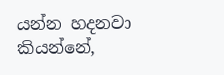යන්න හදනවා කියන්නේ,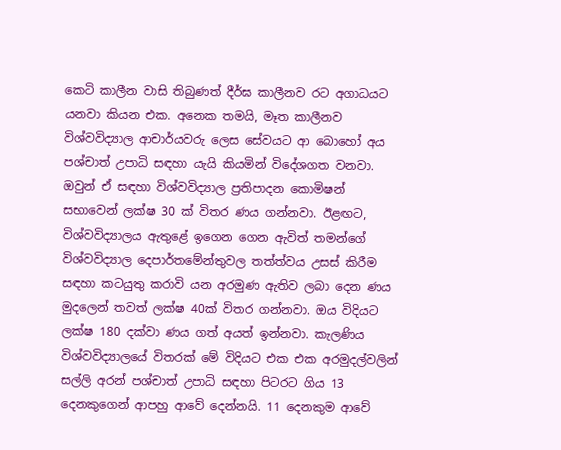කෙටි කාලීන වාසි තිබුණත් දීර්ඝ කාලීනව රට අගාධයට යනවා කියන එක. අනෙක තමයි, මෑත කාලීනව විශ්වවිද්‍යාල ආචාර්යවරු ලෙස සේවයට ආ බොහෝ අය පශ්චාත් උපාධි සඳහා යැයි කියමින් විදේශගත වනවා. ඔවුන් ඒ සඳහා විශ්වවිද්‍යාල ප්‍රතිපාදන කොමිෂන් සභාවෙන් ලක්ෂ 30 ක් විතර ණය ගන්නවා. ඊළඟට, විශ්වවිද්‍යාලය ඇතුළේ ඉගෙන ගෙන ඇවිත් තමන්ගේ විශ්වවිද්‍යාල දෙපාර්තමේන්තුවල තත්ත්වය උසස් කිරීම සඳහා කටයුතු කරාවි යන අරමුණ ඇතිව ලබා දෙන ණය මුදලෙන් තවත් ලක්ෂ 40ක් විතර ගන්නවා. ඔය විදියට ලක්ෂ 180 දක්වා ණය ගත් අයත් ඉන්නවා. කැලණිය විශ්වවිද්‍යාලයේ විතරක් මේ විදියට එක එක අරමුදල්වලින් සල්ලි අරන් පශ්චාත් උපාධි සඳහා පිටරට ගිය 13 දෙනකුගෙන් ආපහු ආවේ දෙන්නයි. 11 දෙනකුම ආවේ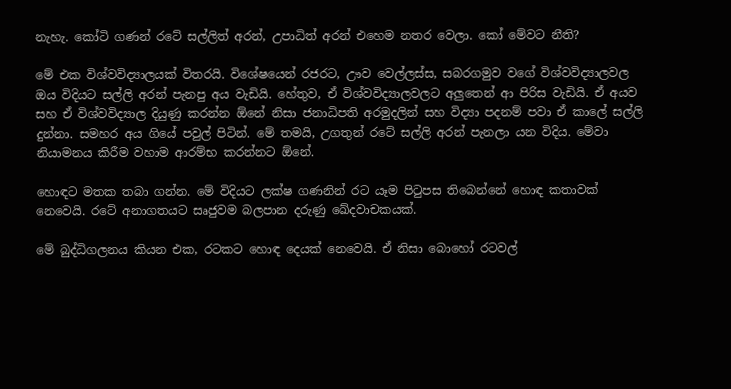නැහැ. කෝටි ගණන් රටේ සල්ලිත් අරන්, උපාධිත් අරන් එහෙම නතර වෙලා. කෝ මේවට නීති?

මේ එක විශ්වවිද්‍යාලයක් විතරයි. විශේෂයෙන් රජරට, ඌව වෙල්ලස්ස, සබරගමුව වගේ විශ්වවිද්‍යාලවල ඔය විදියට සල්ලි අරන් පැනපු අය වැඩියි. හේතුව, ඒ විශ්වවිද්‍යාලවලට අලුතෙන් ආ පිරිස වැඩියි. ඒ අයව සහ ඒ විශ්වවිද්‍යාල දියුණු කරන්න ඕනේ නිසා ජනාධිපති අරමුදලින් සහ විද්‍යා පදනම් පවා ඒ කාලේ සල්ලි දුන්නා. සමහර අය ගියේ පවුල් පිටින්. මේ තමයි, උගතුන් රටේ සල්ලි අරන් පැනලා යන විදිය. මේවා නියාමනය කිරීම වහාම ආරම්භ කරන්නට ඕනේ.

හොඳට මතක තබා ගන්න. මේ විදියට ලක්ෂ ගණනින් රට යෑම පිටුපස තිබෙන්නේ හොඳ කතාවක් නෙවෙයි. රටේ අනාගතයට සෘජුවම බලපාන දරුණු ඛේදවාචකයක්.

මේ බුද්ධිගලනය කියන එක, රටකට හොඳ දෙයක් නෙවෙයි. ඒ නිසා බොහෝ රටවල්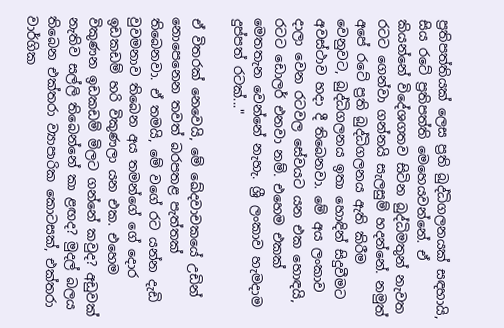ප්‍රතිපත්තියක් ලෙස ප්‍රති බුද්ධිගලනයක් සඳහායි, සිය රටේ ප්‍රතිපත්ති මෙහෙයවන්නේ. ඒ කියන්නේ විදේශගතව සිටින බුද්ධිමතුන් නැවත රටට ගෙන්වා ගන්නයි සැලසුම් හදන්නේ. නමුත් අපේ රටේ ප්‍රති බුද්ධිගලනය ඇති කිරීම වෙනුවට, බුද්ධිගලනය ඉතා හොඳින් සිදුවීමට අවස්ථාව හදා දී තිබෙනවා. මේ අය ලංකාව දාලා වෙන රටවල සේවයට යන එක හොඳයි, රටට ඩොලර් එනවා නම්. එහෙම එකක් මෙතතැන වෙන්නේ නැහැ. ශ්‍රී ලංකාව හැමදාම දුප්පත් රටක්..."

ඒ විතරක් නෙවෙයි, මේ ඛේදවාචකයේ උඩින් නොපෙනෙන තවත් බරපතළ පැත්තක් තිබෙනවා. ඒ තමයි, මේ වගේ රට යන්න දැඩි වුවමනාව තිබෙන අය තමන්ගේ ගේ දොර ඉඩකඩම් හරි විකුණලා යන එක. එහෙම විකුණන ඉඩකඩම් මිලට ගන්නේ කවුද? අඩුවක් නැතිව සල්ලි තිබෙන්නේ කා ළඟද? මුදල් බලය තිබෙන එක්තරා ව්‍යාපාරික කොටසක්, එක්තරා වාර්ගික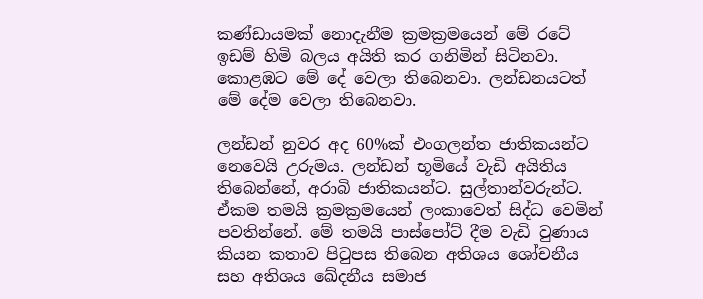කණ්ඩායමක් නොදැනීම ක්‍රමක්‍රමයෙන් මේ රටේ ඉඩම් හිමි බලය අයිති කර ගනිමින් සිටිනවා. කොළඹට මේ දේ වෙලා තිබෙනවා. ලන්ඩනයටත් මේ දේම වෙලා තිබෙනවා.

ලන්ඩන් නුවර අද 60%ක් එංගලන්ත ජාතිකයන්ට නෙවෙයි උරුමය. ලන්ඩන් භූමියේ වැඩි අයිතිය තිබෙන්නේ, අරාබි ජාතිකයන්ට. සුල්තාන්වරුන්ට. ඒකම තමයි ක්‍රමක්‍රමයෙන් ලංකාවෙත් සිද්ධ වෙමින් පවතින්නේ. මේ තමයි පාස්පෝට් දීම වැඩි වුණාය කියන කතාව පිටුපස තිබෙන අතිශය ශෝචනීය සහ අතිශය ඛේදනීය සමාජ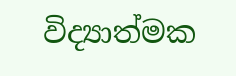විද්‍යාත්මක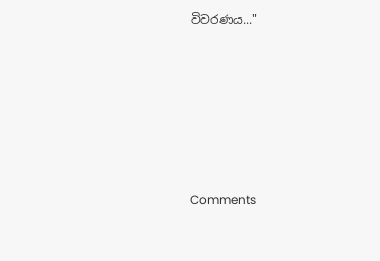විවරණය..."






Comments